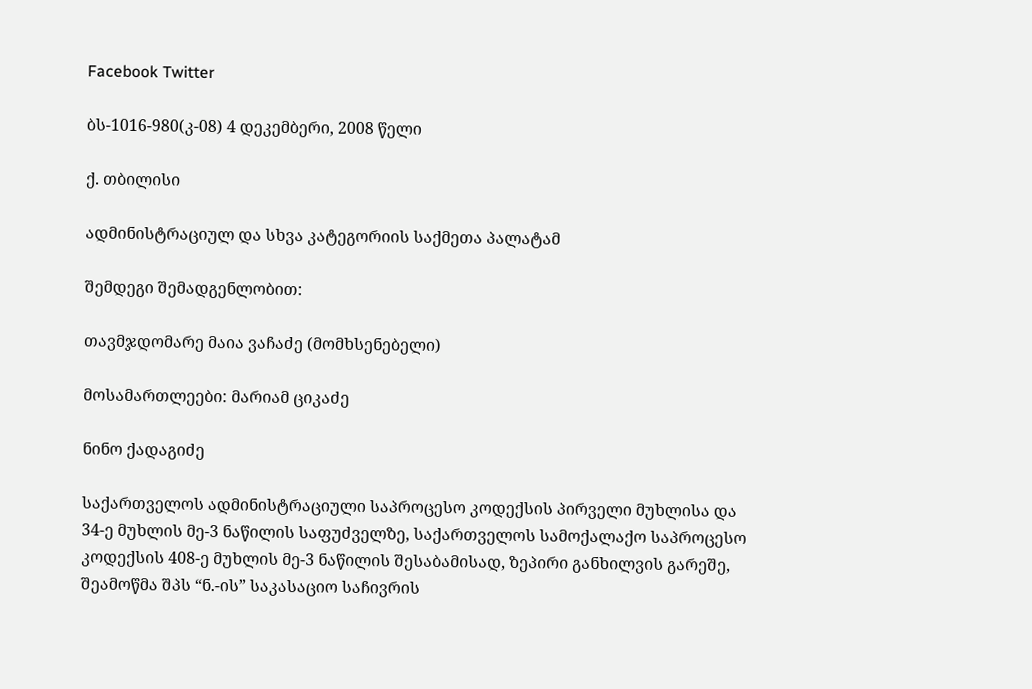Facebook Twitter

ბს-1016-980(კ-08) 4 დეკემბერი, 2008 წელი

ქ. თბილისი

ადმინისტრაციულ და სხვა კატეგორიის საქმეთა პალატამ

შემდეგი შემადგენლობით:

თავმჯდომარე მაია ვაჩაძე (მომხსენებელი)

მოსამართლეები: მარიამ ციკაძე

ნინო ქადაგიძე

საქართველოს ადმინისტრაციული საპროცესო კოდექსის პირველი მუხლისა და 34-ე მუხლის მე-3 ნაწილის საფუძველზე, საქართველოს სამოქალაქო საპროცესო კოდექსის 408-ე მუხლის მე-3 ნაწილის შესაბამისად, ზეპირი განხილვის გარეშე, შეამოწმა შპს “ნ.-ის” საკასაციო საჩივრის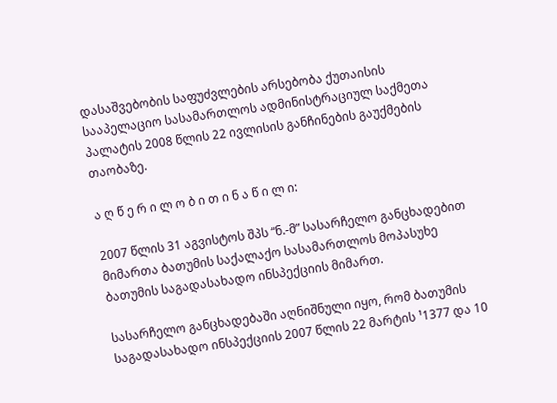დასაშვებობის საფუძვლების არსებობა ქუთაისის სააპელაციო სასამართლოს ადმინისტრაციულ საქმეთა პალატის 2008 წლის 22 ივლისის განჩინების გაუქმების თაობაზე.

ა ღ წ ე რ ი ლ ო ბ ი თ ი ნ ა წ ი ლ ი:

2007 წლის 31 აგვისტოს შპს “ნ.-მ” სასარჩელო განცხადებით მიმართა ბათუმის საქალაქო სასამართლოს მოპასუხე ბათუმის საგადასახადო ინსპექციის მიმართ.

სასარჩელო განცხადებაში აღნიშნული იყო, რომ ბათუმის საგადასახადო ინსპექციის 2007 წლის 22 მარტის ¹1377 და 10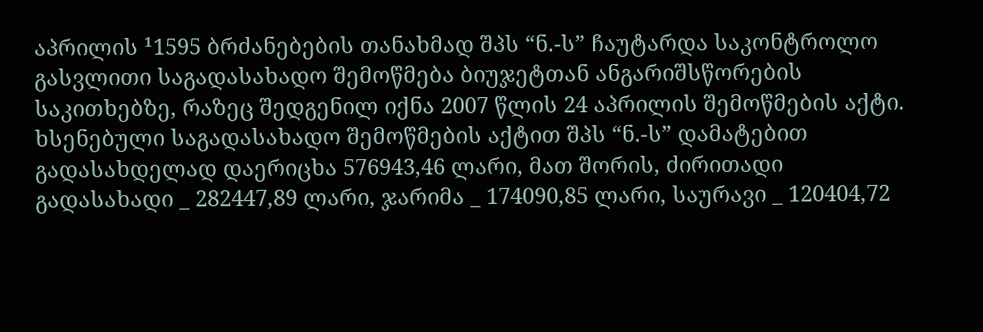აპრილის ¹1595 ბრძანებების თანახმად შპს “ნ.-ს” ჩაუტარდა საკონტროლო გასვლითი საგადასახადო შემოწმება ბიუჯეტთან ანგარიშსწორების საკითხებზე, რაზეც შედგენილ იქნა 2007 წლის 24 აპრილის შემოწმების აქტი. ხსენებული საგადასახადო შემოწმების აქტით შპს “ნ.-ს” დამატებით გადასახდელად დაერიცხა 576943,46 ლარი, მათ შორის, ძირითადი გადასახადი _ 282447,89 ლარი, ჯარიმა _ 174090,85 ლარი, საურავი _ 120404,72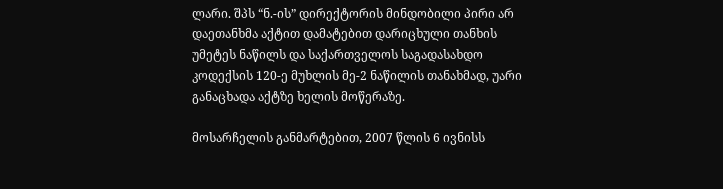ლარი. შპს “ნ.-ის” დირექტორის მინდობილი პირი არ დაეთანხმა აქტით დამატებით დარიცხული თანხის უმეტეს ნაწილს და საქართველოს საგადასახდო კოდექსის 120-ე მუხლის მე-2 ნაწილის თანახმად, უარი განაცხადა აქტზე ხელის მოწერაზე.

მოსარჩელის განმარტებით, 2007 წლის 6 ივნისს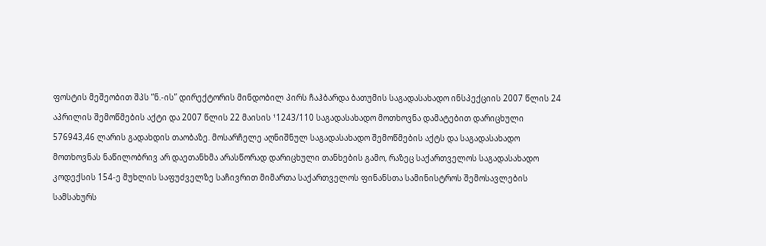ფოსტის მეშეობით შპს “ნ.-ის” დირექტორის მინდობილ პირს ჩაჰბარდა ბათუმის საგადასახადო ინსპექციის 2007 წლის 24 აპრილის შემოწმების აქტი და 2007 წლის 22 მაისის ¹1243/110 საგადასახადო მოთხოვნა დამატებით დარიცხული 576943,46 ლარის გადახდის თაობაზე. მოსარჩელე აღნიშნულ საგადასახადო შემოწმების აქტს და საგადასახადო მოთხოვნას ნაწილობრივ არ დაეთანხმა არასწორად დარიცხული თანხების გამო, რაზეც საქართველოს საგადასახადო კოდექსის 154-ე მუხლის საფუძველზე საჩივრით მიმართა საქართველოს ფინანსთა სამინისტროს შემოსავლების სამსახურს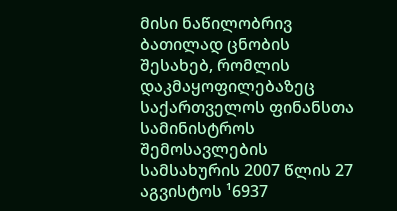მისი ნაწილობრივ ბათილად ცნობის შესახებ, რომლის დაკმაყოფილებაზეც საქართველოს ფინანსთა სამინისტროს შემოსავლების სამსახურის 2007 წლის 27 აგვისტოს ¹6937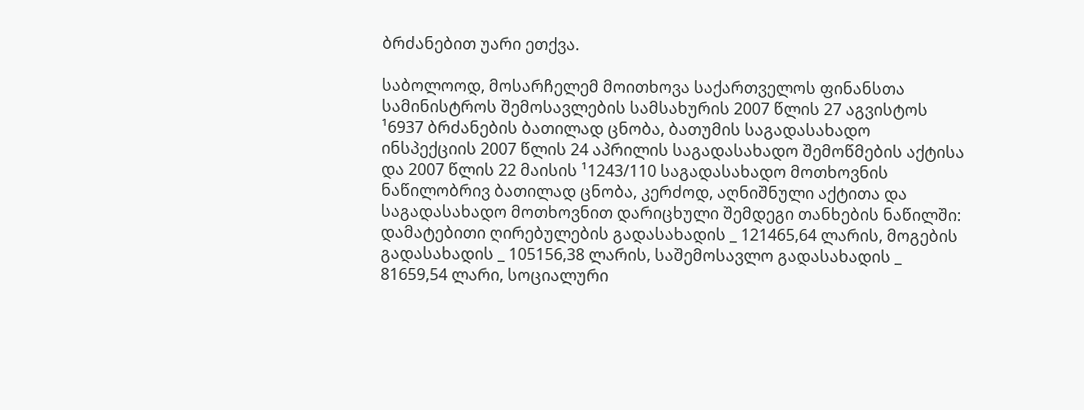ბრძანებით უარი ეთქვა.

საბოლოოდ, მოსარჩელემ მოითხოვა საქართველოს ფინანსთა სამინისტროს შემოსავლების სამსახურის 2007 წლის 27 აგვისტოს ¹6937 ბრძანების ბათილად ცნობა, ბათუმის საგადასახადო ინსპექციის 2007 წლის 24 აპრილის საგადასახადო შემოწმების აქტისა და 2007 წლის 22 მაისის ¹1243/110 საგადასახადო მოთხოვნის ნაწილობრივ ბათილად ცნობა, კერძოდ, აღნიშნული აქტითა და საგადასახადო მოთხოვნით დარიცხული შემდეგი თანხების ნაწილში: დამატებითი ღირებულების გადასახადის _ 121465,64 ლარის, მოგების გადასახადის _ 105156,38 ლარის, საშემოსავლო გადასახადის _ 81659,54 ლარი, სოციალური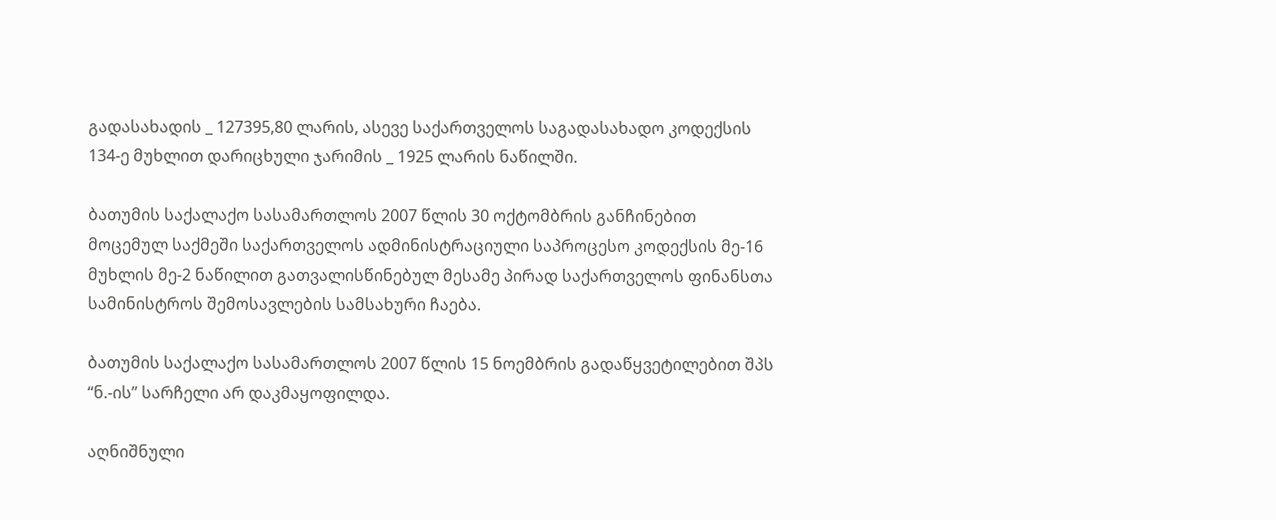გადასახადის _ 127395,80 ლარის, ასევე საქართველოს საგადასახადო კოდექსის 134-ე მუხლით დარიცხული ჯარიმის _ 1925 ლარის ნაწილში.

ბათუმის საქალაქო სასამართლოს 2007 წლის 30 ოქტომბრის განჩინებით მოცემულ საქმეში საქართველოს ადმინისტრაციული საპროცესო კოდექსის მე-16 მუხლის მე-2 ნაწილით გათვალისწინებულ მესამე პირად საქართველოს ფინანსთა სამინისტროს შემოსავლების სამსახური ჩაება.

ბათუმის საქალაქო სასამართლოს 2007 წლის 15 ნოემბრის გადაწყვეტილებით შპს “ნ.-ის” სარჩელი არ დაკმაყოფილდა.

აღნიშნული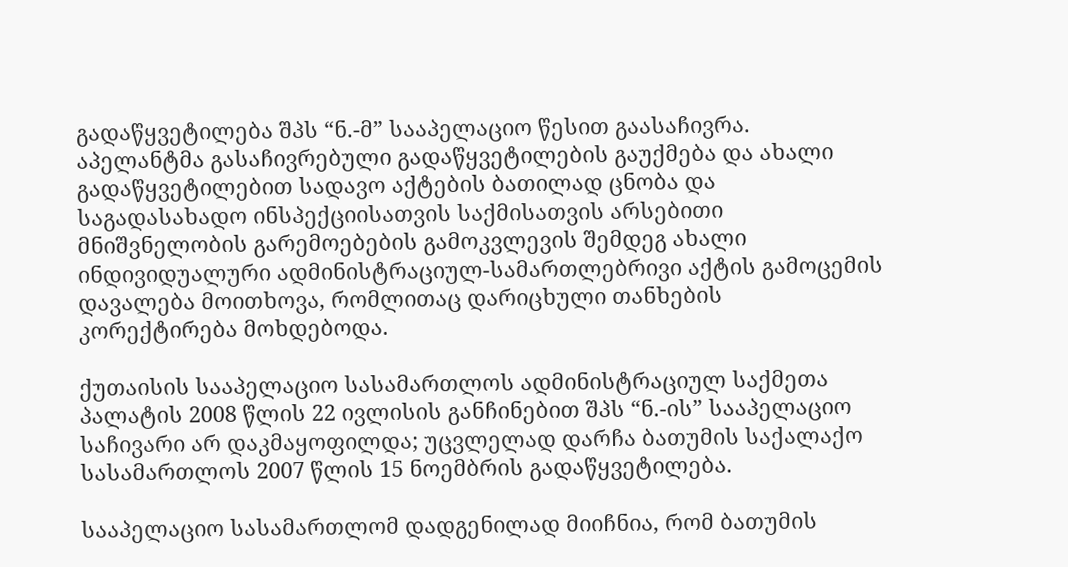გადაწყვეტილება შპს “ნ.-მ” სააპელაციო წესით გაასაჩივრა. აპელანტმა გასაჩივრებული გადაწყვეტილების გაუქმება და ახალი გადაწყვეტილებით სადავო აქტების ბათილად ცნობა და საგადასახადო ინსპექციისათვის საქმისათვის არსებითი მნიშვნელობის გარემოებების გამოკვლევის შემდეგ ახალი ინდივიდუალური ადმინისტრაციულ-სამართლებრივი აქტის გამოცემის დავალება მოითხოვა, რომლითაც დარიცხული თანხების კორექტირება მოხდებოდა.

ქუთაისის სააპელაციო სასამართლოს ადმინისტრაციულ საქმეთა პალატის 2008 წლის 22 ივლისის განჩინებით შპს “ნ.-ის” სააპელაციო საჩივარი არ დაკმაყოფილდა; უცვლელად დარჩა ბათუმის საქალაქო სასამართლოს 2007 წლის 15 ნოემბრის გადაწყვეტილება.

სააპელაციო სასამართლომ დადგენილად მიიჩნია, რომ ბათუმის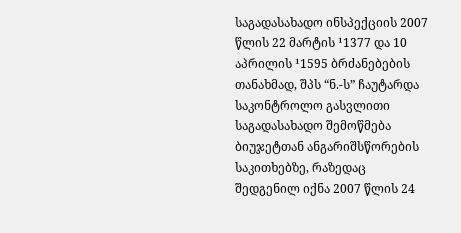საგადასახადო ინსპექციის 2007 წლის 22 მარტის ¹1377 და 10 აპრილის ¹1595 ბრძანებების თანახმად, შპს “ნ.-ს” ჩაუტარდა საკონტროლო გასვლითი საგადასახადო შემოწმება ბიუჯეტთან ანგარიშსწორების საკითხებზე, რაზედაც შედგენილ იქნა 2007 წლის 24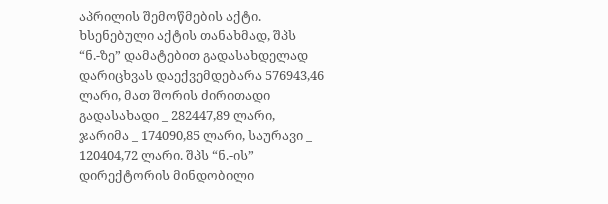აპრილის შემოწმების აქტი. ხსენებული აქტის თანახმად, შპს “ნ.-ზე” დამატებით გადასახდელად დარიცხვას დაექვემდებარა 576943,46 ლარი, მათ შორის ძირითადი გადასახადი _ 282447,89 ლარი, ჯარიმა _ 174090,85 ლარი, საურავი _ 120404,72 ლარი. შპს “ნ.-ის” დირექტორის მინდობილი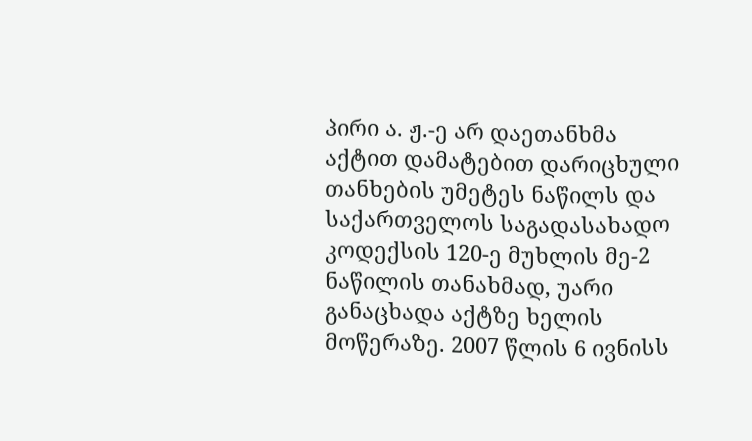პირი ა. ჟ.-ე არ დაეთანხმა აქტით დამატებით დარიცხული თანხების უმეტეს ნაწილს და საქართველოს საგადასახადო კოდექსის 120-ე მუხლის მე-2 ნაწილის თანახმად, უარი განაცხადა აქტზე ხელის მოწერაზე. 2007 წლის 6 ივნისს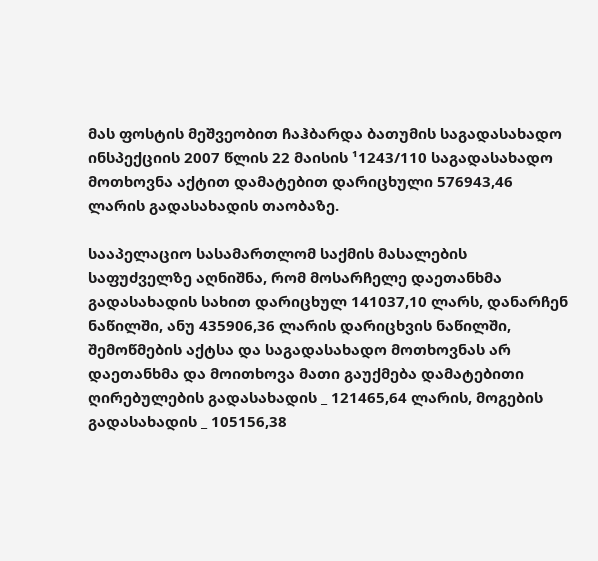მას ფოსტის მეშვეობით ჩაჰბარდა ბათუმის საგადასახადო ინსპექციის 2007 წლის 22 მაისის ¹1243/110 საგადასახადო მოთხოვნა აქტით დამატებით დარიცხული 576943,46 ლარის გადასახადის თაობაზე.

სააპელაციო სასამართლომ საქმის მასალების საფუძველზე აღნიშნა, რომ მოსარჩელე დაეთანხმა გადასახადის სახით დარიცხულ 141037,10 ლარს, დანარჩენ ნაწილში, ანუ 435906,36 ლარის დარიცხვის ნაწილში, შემოწმების აქტსა და საგადასახადო მოთხოვნას არ დაეთანხმა და მოითხოვა მათი გაუქმება დამატებითი ღირებულების გადასახადის _ 121465,64 ლარის, მოგების გადასახადის _ 105156,38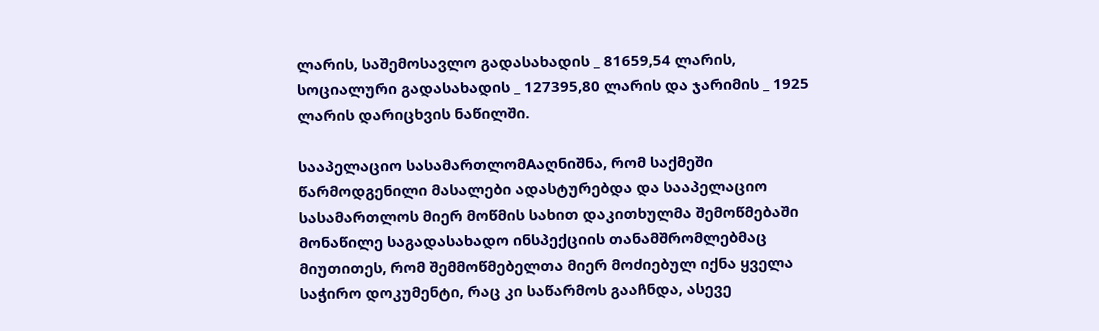ლარის, საშემოსავლო გადასახადის _ 81659,54 ლარის, სოციალური გადასახადის _ 127395,80 ლარის და ჯარიმის _ 1925 ლარის დარიცხვის ნაწილში.

სააპელაციო სასამართლომAაღნიშნა, რომ საქმეში წარმოდგენილი მასალები ადასტურებდა და სააპელაციო სასამართლოს მიერ მოწმის სახით დაკითხულმა შემოწმებაში მონაწილე საგადასახადო ინსპექციის თანამშრომლებმაც მიუთითეს, რომ შემმოწმებელთა მიერ მოძიებულ იქნა ყველა საჭირო დოკუმენტი, რაც კი საწარმოს გააჩნდა, ასევე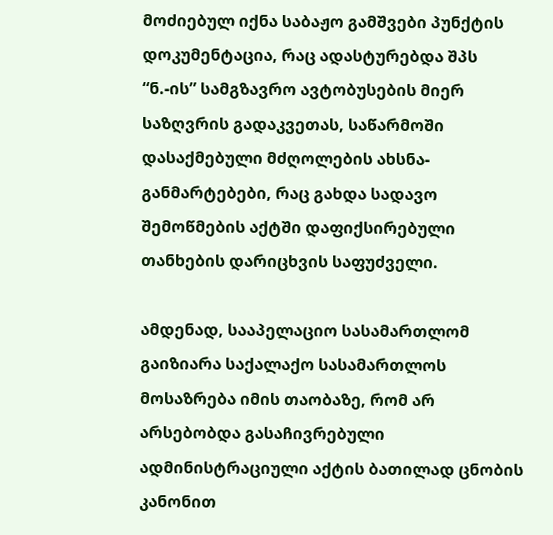მოძიებულ იქნა საბაჟო გამშვები პუნქტის დოკუმენტაცია, რაც ადასტურებდა შპს “ნ.-ის” სამგზავრო ავტობუსების მიერ საზღვრის გადაკვეთას, საწარმოში დასაქმებული მძღოლების ახსნა-განმარტებები, რაც გახდა სადავო შემოწმების აქტში დაფიქსირებული თანხების დარიცხვის საფუძველი.

ამდენად, სააპელაციო სასამართლომ გაიზიარა საქალაქო სასამართლოს მოსაზრება იმის თაობაზე, რომ არ არსებობდა გასაჩივრებული ადმინისტრაციული აქტის ბათილად ცნობის კანონით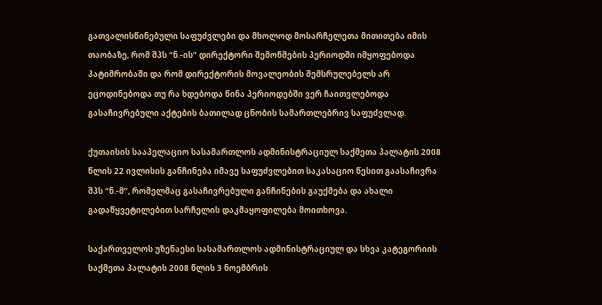გათვალისწინებული საფუძვლები და მხოლოდ მოსარჩელეთა მითითება იმის თაობაზე, რომ შპს “ნ.-ის” დირექტორი შემოწმების პერიოდში იმყოფებოდა პატიმრობაში და რომ დირექტორის მოვალეობის შემსრულებელს არ ეცოდინებოდა თუ რა ხდებოდა წინა პერიოდებში ვერ ჩაითვლებოდა გასაჩივრებული აქტების ბათილად ცნობის სამართლებრივ საფუძვლად.

ქუთაისის სააპელაციო სასამართლოს ადმინისტრაციულ საქმეთა პალატის 2008 წლის 22 ივლისის განჩინება იმავე საფუძვლებით საკასაციო წესით გაასაჩივრა შპს “ნ.-მ”, რომელმაც გასაჩივრებული განჩინების გაუქმება და ახალი გადაწყვეტილებით სარჩელის დაკმაყოფილება მოითხოვა.

საქართველოს უზენაესი სასამართლოს ადმინისტრაციულ და სხვა კატეგორიის საქმეთა პალატის 2008 წლის 3 ნოემბრის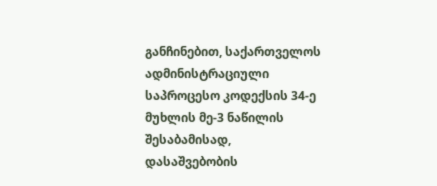განჩინებით, საქართველოს ადმინისტრაციული საპროცესო კოდექსის 34-ე მუხლის მე-3 ნაწილის შესაბამისად, დასაშვებობის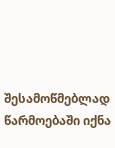შესამოწმებლად წარმოებაში იქნა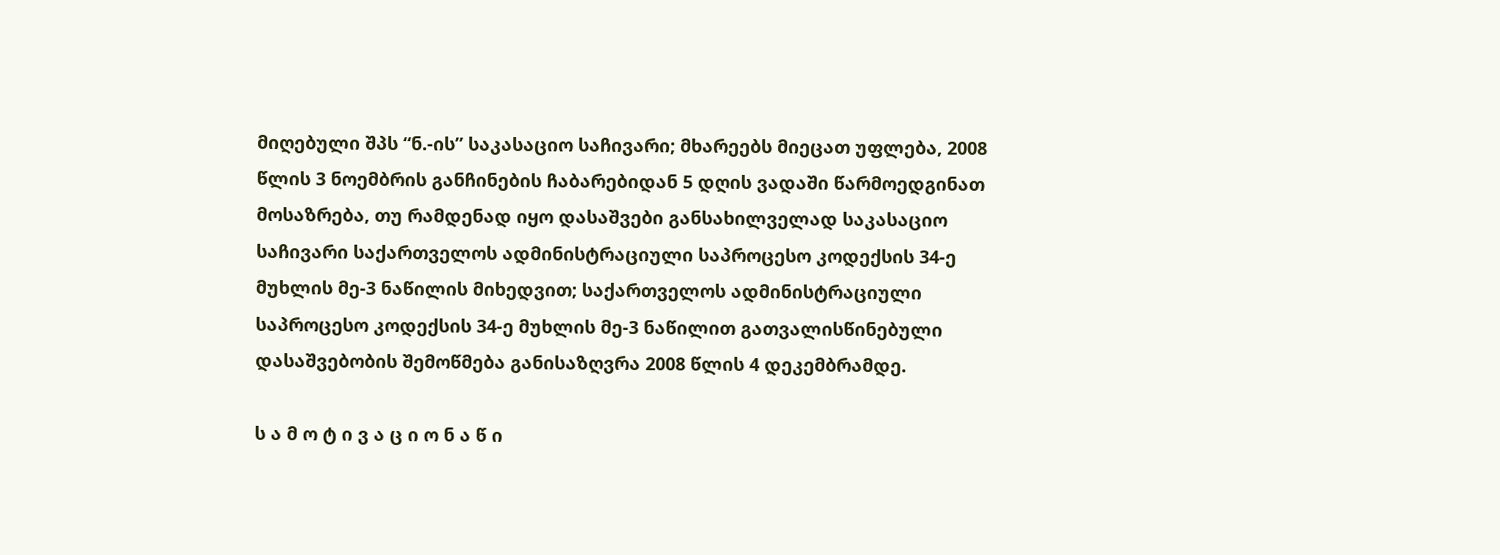მიღებული შპს “ნ.-ის” საკასაციო საჩივარი; მხარეებს მიეცათ უფლება, 2008 წლის 3 ნოემბრის განჩინების ჩაბარებიდან 5 დღის ვადაში წარმოედგინათ მოსაზრება, თუ რამდენად იყო დასაშვები განსახილველად საკასაციო საჩივარი საქართველოს ადმინისტრაციული საპროცესო კოდექსის 34-ე მუხლის მე-3 ნაწილის მიხედვით; საქართველოს ადმინისტრაციული საპროცესო კოდექსის 34-ე მუხლის მე-3 ნაწილით გათვალისწინებული დასაშვებობის შემოწმება განისაზღვრა 2008 წლის 4 დეკემბრამდე.

ს ა მ ო ტ ი ვ ა ც ი ო ნ ა წ ი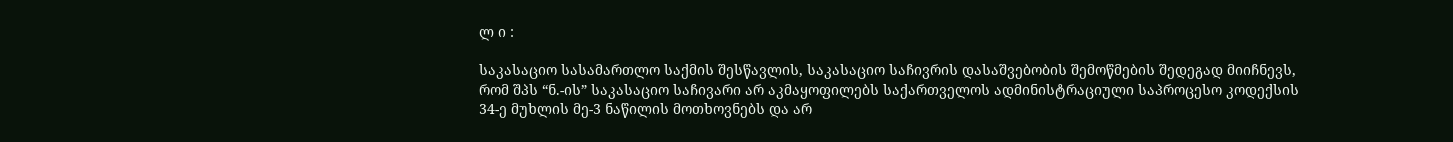ლ ი :

საკასაციო სასამართლო საქმის შესწავლის, საკასაციო საჩივრის დასაშვებობის შემოწმების შედეგად მიიჩნევს, რომ შპს “ნ.-ის” საკასაციო საჩივარი არ აკმაყოფილებს საქართველოს ადმინისტრაციული საპროცესო კოდექსის 34-ე მუხლის მე-3 ნაწილის მოთხოვნებს და არ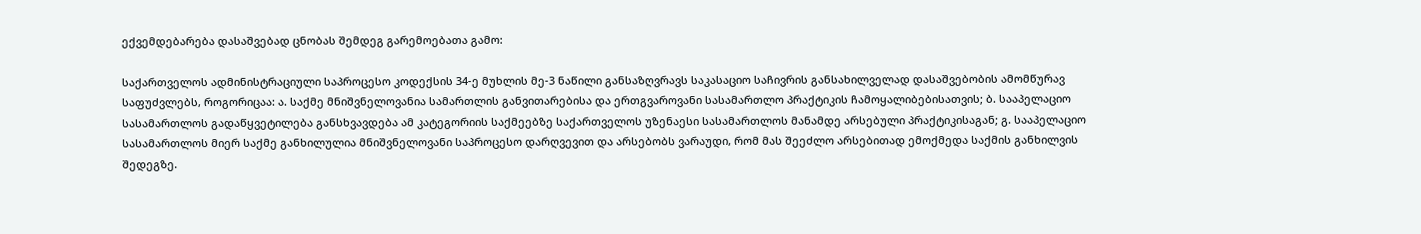ექვემდებარება დასაშვებად ცნობას შემდეგ გარემოებათა გამო:

საქართველოს ადმინისტრაციული საპროცესო კოდექსის 34-ე მუხლის მე-3 ნაწილი განსაზღვრავს საკასაციო საჩივრის განსახილველად დასაშვებობის ამომწურავ საფუძვლებს, როგორიცაა: ა. საქმე მნიშვნელოვანია სამართლის განვითარებისა და ერთგვაროვანი სასამართლო პრაქტიკის ჩამოყალიბებისათვის; ბ. სააპელაციო სასამართლოს გადაწყვეტილება განსხვავდება ამ კატეგორიის საქმეებზე საქართველოს უზენაესი სასამართლოს მანამდე არსებული პრაქტიკისაგან; გ. სააპელაციო სასამართლოს მიერ საქმე განხილულია მნიშვნელოვანი საპროცესო დარღვევით და არსებობს ვარაუდი, რომ მას შეეძლო არსებითად ემოქმედა საქმის განხილვის შედეგზე.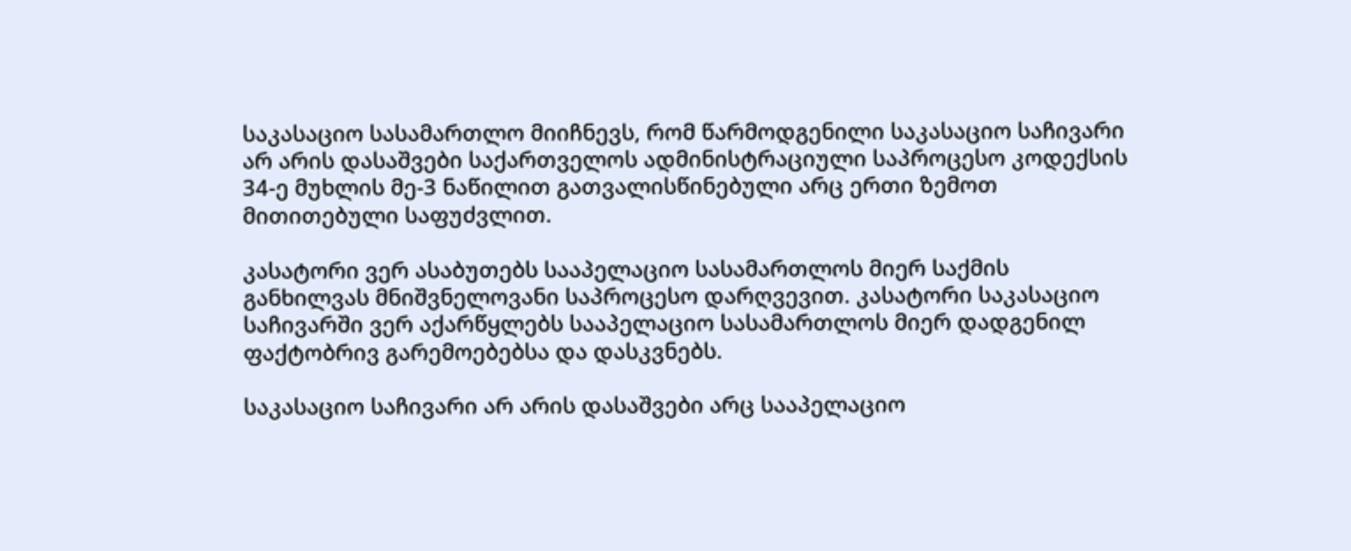საკასაციო სასამართლო მიიჩნევს, რომ წარმოდგენილი საკასაციო საჩივარი არ არის დასაშვები საქართველოს ადმინისტრაციული საპროცესო კოდექსის 34-ე მუხლის მე-3 ნაწილით გათვალისწინებული არც ერთი ზემოთ მითითებული საფუძვლით.

კასატორი ვერ ასაბუთებს სააპელაციო სასამართლოს მიერ საქმის განხილვას მნიშვნელოვანი საპროცესო დარღვევით. კასატორი საკასაციო საჩივარში ვერ აქარწყლებს სააპელაციო სასამართლოს მიერ დადგენილ ფაქტობრივ გარემოებებსა და დასკვნებს.

საკასაციო საჩივარი არ არის დასაშვები არც სააპელაციო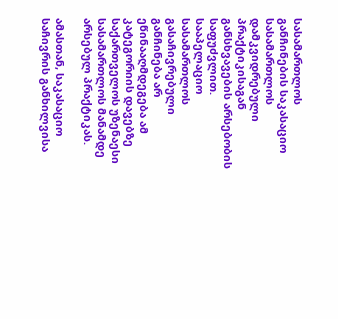სასამართლოს განჩინების საკასაციო სასამართლოს დამკვიდრებული პრაქტიკისაგან განსხვავების არსებობის საფუძვლით. სააპელაციო სასამართლოს გასაჩივრებული განჩინება არ ეწინააღმდეგება ამ კატეგორიის დავებზე საქართველოს უზენაესი სასამართლოს მანამდე არსებულ პრაქტიკას.

ამასთან, საკასაციო საჩივრის განხილვისა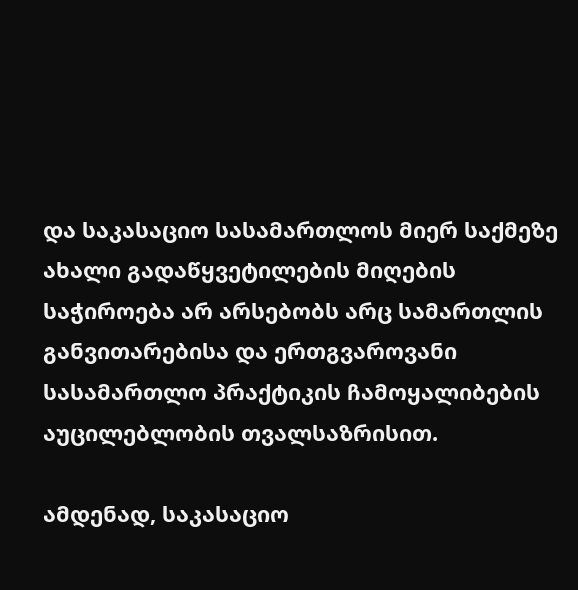და საკასაციო სასამართლოს მიერ საქმეზე ახალი გადაწყვეტილების მიღების საჭიროება არ არსებობს არც სამართლის განვითარებისა და ერთგვაროვანი სასამართლო პრაქტიკის ჩამოყალიბების აუცილებლობის თვალსაზრისით.

ამდენად, საკასაციო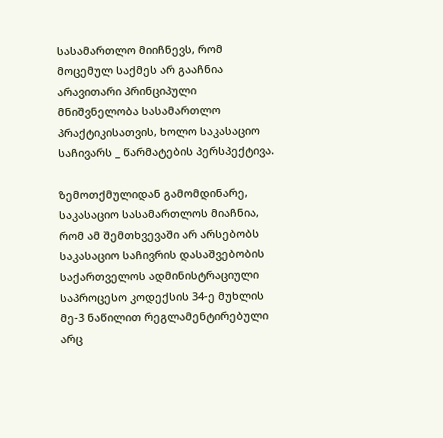სასამართლო მიიჩნევს, რომ მოცემულ საქმეს არ გააჩნია არავითარი პრინციპული მნიშვნელობა სასამართლო პრაქტიკისათვის, ხოლო საკასაციო საჩივარს _ წარმატების პერსპექტივა.

ზემოთქმულიდან გამომდინარე, საკასაციო სასამართლოს მიაჩნია, რომ ამ შემთხვევაში არ არსებობს საკასაციო საჩივრის დასაშვებობის საქართველოს ადმინისტრაციული საპროცესო კოდექსის 34-ე მუხლის მე-3 ნაწილით რეგლამენტირებული არც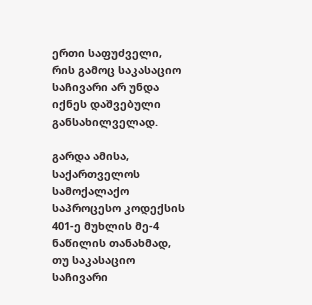ერთი საფუძველი, რის გამოც საკასაციო საჩივარი არ უნდა იქნეს დაშვებული განსახილველად.

გარდა ამისა, საქართველოს სამოქალაქო საპროცესო კოდექსის 401-ე მუხლის მე-4 ნაწილის თანახმად, თუ საკასაციო საჩივარი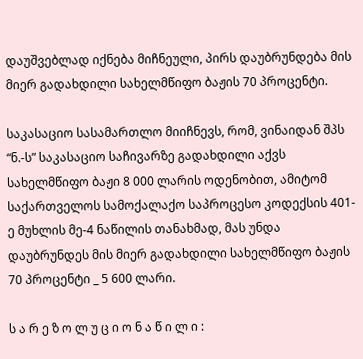დაუშვებლად იქნება მიჩნეული, პირს დაუბრუნდება მის მიერ გადახდილი სახელმწიფო ბაჟის 70 პროცენტი.

საკასაციო სასამართლო მიიჩნევს, რომ, ვინაიდან შპს “ნ.-ს” საკასაციო საჩივარზე გადახდილი აქვს სახელმწიფო ბაჟი 8 000 ლარის ოდენობით, ამიტომ საქართველოს სამოქალაქო საპროცესო კოდექსის 401-ე მუხლის მე-4 ნაწილის თანახმად, მას უნდა დაუბრუნდეს მის მიერ გადახდილი სახელმწიფო ბაჟის 70 პროცენტი _ 5 600 ლარი.

ს ა რ ე ზ ო ლ უ ც ი ო ნ ა წ ი ლ ი :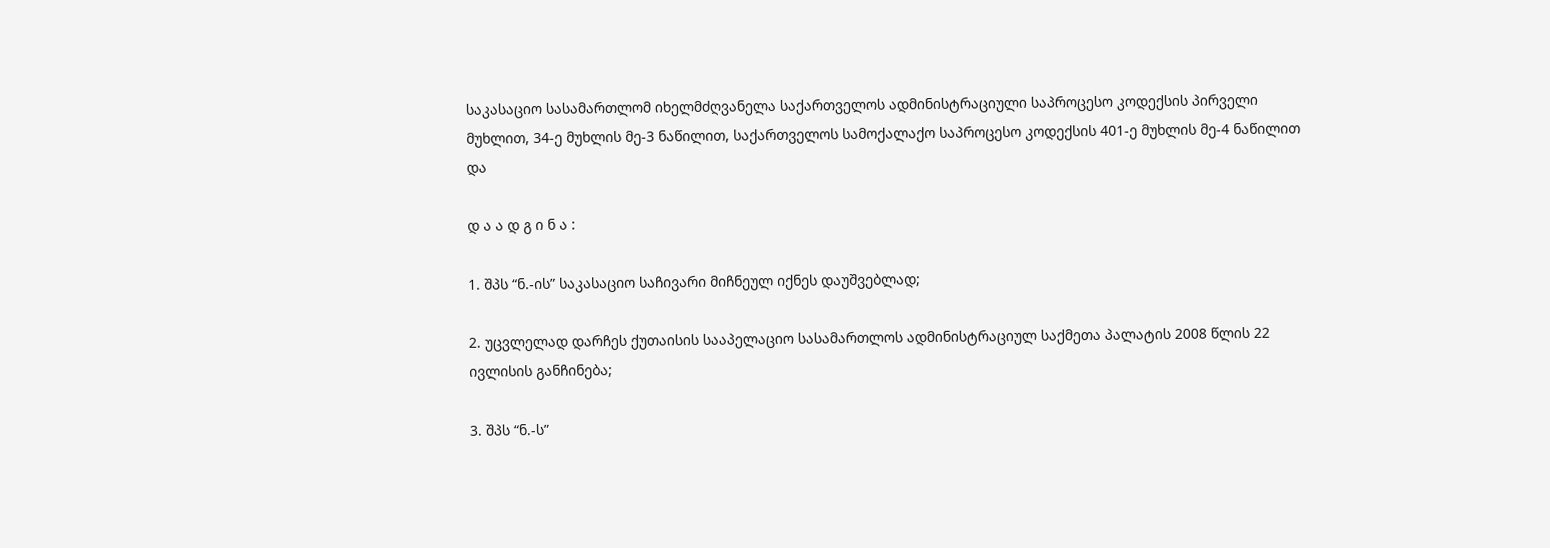საკასაციო სასამართლომ იხელმძღვანელა საქართველოს ადმინისტრაციული საპროცესო კოდექსის პირველი მუხლით, 34-ე მუხლის მე-3 ნაწილით, საქართველოს სამოქალაქო საპროცესო კოდექსის 401-ე მუხლის მე-4 ნაწილით და

დ ა ა დ გ ი ნ ა :

1. შპს “ნ.-ის” საკასაციო საჩივარი მიჩნეულ იქნეს დაუშვებლად;

2. უცვლელად დარჩეს ქუთაისის სააპელაციო სასამართლოს ადმინისტრაციულ საქმეთა პალატის 2008 წლის 22 ივლისის განჩინება;

3. შპს “ნ.-ს”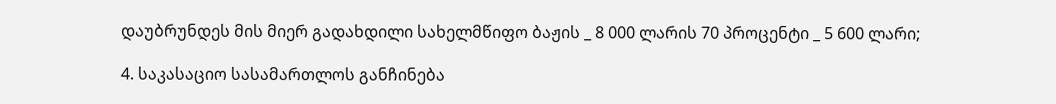დაუბრუნდეს მის მიერ გადახდილი სახელმწიფო ბაჟის _ 8 000 ლარის 70 პროცენტი _ 5 600 ლარი;

4. საკასაციო სასამართლოს განჩინება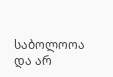საბოლოოა და არ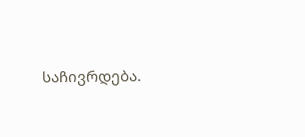საჩივრდება.